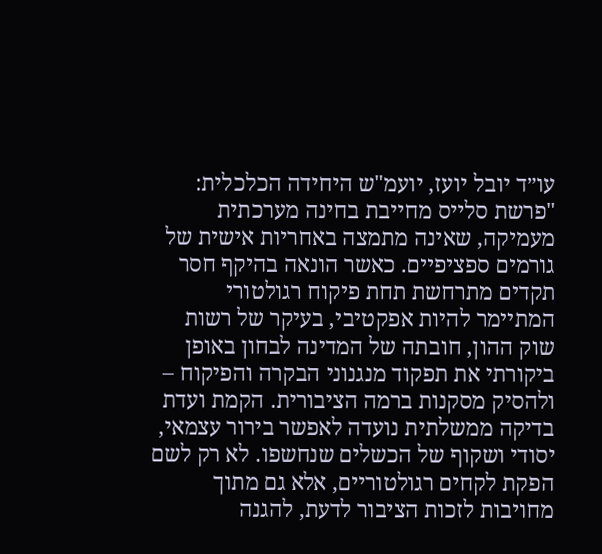עו״ד יובל יועז, יועמ"ש היחידה הכלכלית: "פרשת סלייס מחייבת בחינה מערכתית מעמיקה, שאינה מתמצה באחריות אישית של גורמים ספציפיים. כאשר הונאה בהיקף חסר תקדים מתרחשת תחת פיקוח רגולטורי המתיימר להיות אפקטיבי, בעיקר של רשות שוק ההון, חובתה של המדינה לבחון באופן ביקורתי את תפקוד מנגנוני הבקרה והפיקוח – ולהסיק מסקנות ברמה הציבורית. הקמת ועדת בדיקה ממשלתית נועדה לאפשר בירור עצמאי, יסודי ושקוף של הכשלים שנחשפו. לא רק לשם הפקת לקחים רגולטוריים, אלא גם מתוך מחויבות לזכות הציבור לדעת, להגנה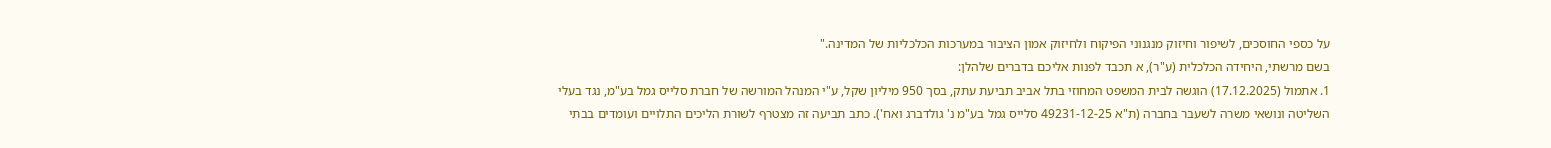על כספי החוסכים, לשיפור וחיזוק מנגנוני הפיקוח ולחיזוק אמון הציבור במערכות הכלכליות של המדינה."
בשם מרשתי, היחידה הכלכלית (ע"ר), א תכבד לפנות אליכם בדברים שלהלן:
1. אתמול (17.12.2025) הוגשה לבית המשפט המחוזי בתל אביב תביעת עתק, בסך 950 מיליון שקל, ע"י המנהל המורשה של חברת סלייס גמל בע"מ, נגד בעלי השליטה ונושאי משרה לשעבר בחברה (ת"א 49231-12-25 סלייס גמל בע"מ נ' גולדברג ואח'). כתב תביעה זה מצטרף לשורת הליכים התלויים ועומדים בבתי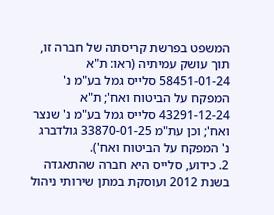המשפט בפרשת קריסתה של חברה זו, תוך עושק עמיתיה (ראו: ת"א 58451-01-24 סלייס גמל בע"מ נ' המפקח על הביטוח ואח'; ת"א 43291-12-24 סלייס גמל בע"מ נ' שנצר ואח'; וכן עת"מ 33870-01-25 גולדברג נ' המפקח על הביטוח ואח').
2. כידוע, סלייס היא חברה שהתאגדה בשנת 2012 ועוסקת במתן שירותי ניהול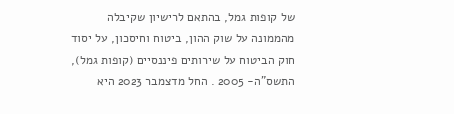של קופות גמל, בהתאם לרישיון שקיבלה מהממונה על שוק ההון, ביטוח וחיסכון, על יסוד חוק הביטוח על שירותים פיננסיים (קופות גמל), התשס"ה- 2005 . החל מדצמבר 2023 היא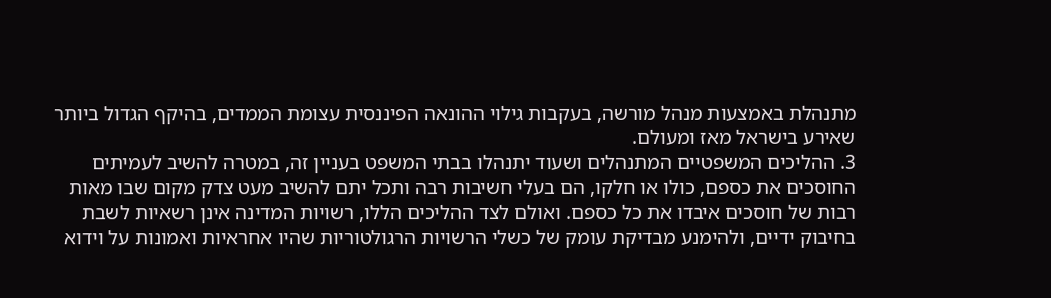מתנהלת באמצעות מנהל מורשה, בעקבות גילוי ההונאה הפיננסית עצומת הממדים, בהיקף הגדול ביותר שאירע בישראל מאז ומעולם.
3. ההליכים המשפטיים המתנהלים ושעוד יתנהלו בבתי המשפט בעניין זה, במטרה להשיב לעמיתים החוסכים את כספם, כולו או חלקו, הם בעלי חשיבות רבה ותכל יתם להשיב מעט צדק מקום שבו מאות רבות של חוסכים איבדו את כל כספם. ואולם לצד ההליכים הללו, רשויות המדינה אינן רשאיות לשבת בחיבוק ידיים, ולהימנע מבדיקת עומק של כשלי הרשויות הרגולטוריות שהיו אחראיות ואמונות על וידוא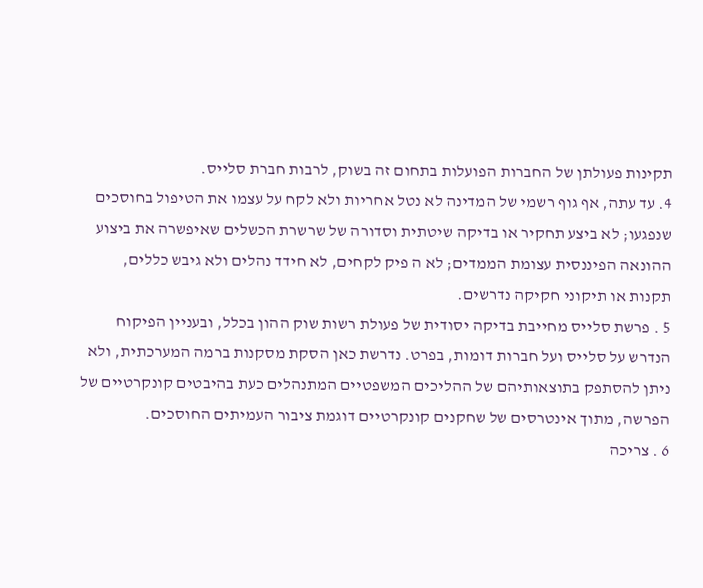תקינות פעולתן של החברות הפועלות בתחום זה בשוק, לרבות חברת סלייס.
4. עד עתה, אף גוף רשמי של המדינה לא נטל אחריות ולא לקח על עצמו את הטיפול בחוסכים שנפגעו; לא ביצע תחקיר או בדיקה שיטתית וסדורה של שרשרת הכשלים שאיפשרה את ביצוע ההונאה הפיננסית עצומת הממדים; לא ה פיק לקחים, לא חידד נהלים ולא גיבש כללים, תקנות או תיקוני חקיקה נדרשים.
5 . פרשת סלייס מחייבת בדיקה יסודית של פעולת רשות שוק ההון בכלל, ובעניין הפיקוח הנדרש על סלייס ועל חברות דומות, בפרט. נדרשת כאן הסקת מסקנות ברמה המערכתית, ולא ניתן להסתפק בתוצאותיהם של ההליכים המשפטיים המתנהלים כעת בהיבטים קונקרטיים של הפרשה, מתוך אינטרסים של שחקנים קונקרטיים דוגמת ציבור העמיתים החוסכים.
6 . צריכה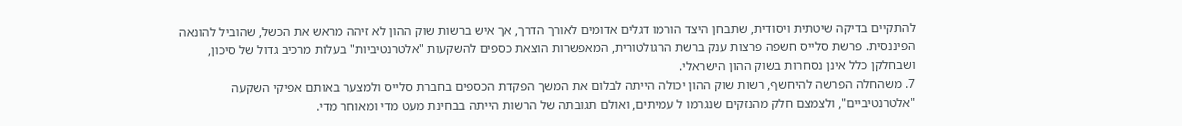להתקיים בדיקה שיטתית ויסודית, שתבחן היצד הורמו דגלים אדומים לאורך הדרך, אך איש ברשות שוק ההון לא זיהה מראש את הכשל, שהוביל להונאה הפיננסית. פרשת סלייס חשפה פרצות ענק ברשת הרגולטורית, המאפשרות הוצאת כספים להשקעות "אלטרנטיביות" בעלות מרכיב גדול של סיכון, ושבחלקן כלל אינן נסחרות בשוק ההון הישראלי.
7. משהחלה הפרשה להיחשף, רשות שוק ההון יכולה הייתה לבלום את המשך הפקדת הכספים בחברת סלייס ולמצער באותם אפיקי השקעה "אלטרנטיביים", ולצמצם חלק מהנזקים שנגרמו ל עמיתים, ואולם תגובתה של הרשות הייתה בבחינת מעט מדי ומאוחר מדי.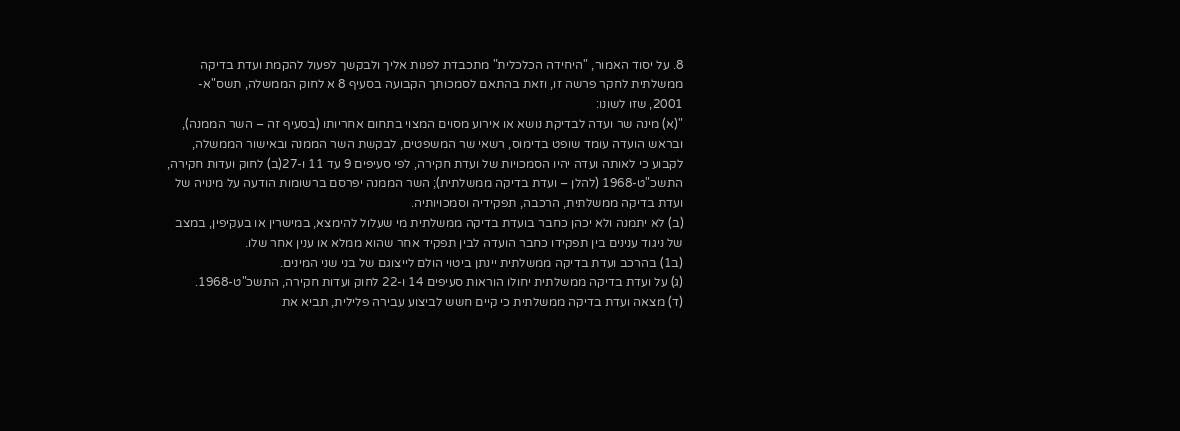8. על יסוד האמור, "היחידה הכלכלית" מתכבדת לפנות אליך ולבקשך לפעול להקמת ועדת בדיקה ממשלתית לחקר פרשה זו, וזאת בהתאם לסמכותך הקבועה בסעיף 8 א לחוק הממשלה, תשס"א- 2001, שזו לשונו:
"(א) מינה שר ועדה לבדיקת נושא או אירוע מסוים המצוי בתחום אחריותו (בסעיף זה – השר הממנה), ובראש הועדה עומד שופט בדימוס, רשאי שר המשפטים, לבקשת השר הממנה ובאישור הממשלה, לקבוע כי לאותה ועדה יהיו הסמכויות של ועדת חקירה, לפי סעיפים 9 עד 11 ו-27(ב) לחוק ועדות חקירה, התשכ"ט-1968 (להלן – ועדת בדיקה ממשלתית); השר הממנה יפרסם ברשומות הודעה על מינויה של ועדת בדיקה ממשלתית, הרכבה, תפקידיה וסמכויותיה.
(ב) לא יתמנה ולא יכהן כחבר בועדת בדיקה ממשלתית מי שעלול להימצא, במישרין או בעקיפין, במצב של ניגוד ענינים בין תפקידו כחבר הועדה לבין תפקיד אחר שהוא ממלא או ענין אחר שלו.
(ב1) בהרכב ועדת בדיקה ממשלתית יינתן ביטוי הולם לייצוגם של בני שני המינים.
(ג) על ועדת בדיקה ממשלתית יחולו הוראות סעיפים 14 ו-22 לחוק ועדות חקירה, התשכ"ט-1968.
(ד) מצאה ועדת בדיקה ממשלתית כי קיים חשש לביצוע עבירה פלילית, תביא את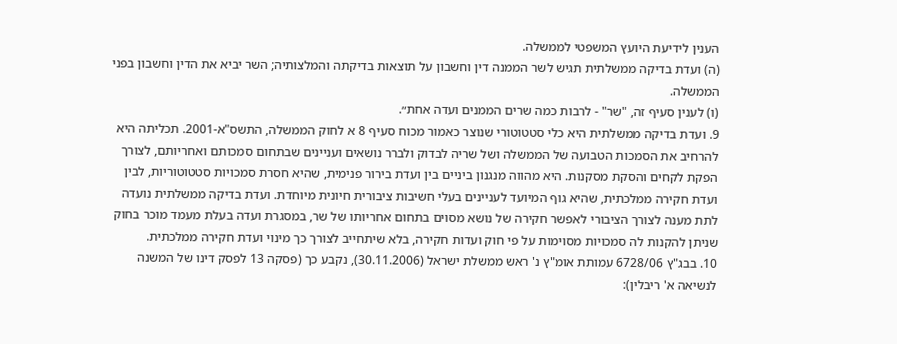הענין לידיעת היועץ המשפטי לממשלה.
(ה) ועדת בדיקה ממשלתית תגיש לשר הממנה דין וחשבון על תוצאות בדיקתה והמלצותיה; השר יביא את הדין וחשבון בפני הממשלה.
(ו) לענין סעיף זה, "שר" - לרבות כמה שרים הממנים ועדה אחת״.
9. ועדת בדיקה ממשלתית היא כלי סטטוטורי שנוצר כאמור מכוח סעיף 8 א לחוק הממשלה, התשס"א-2001. תכליתה היא להרחיב את הסמכות הטבועה של הממשלה ושל שריה לבדוק ולברר נושאים ועניינים שבתחום סמכותם ואחריותם, לצורך הפקת לקחים והסקת מסקנות. היא מהווה מנגנון ביניים בין ועדת בירור פנימית, שהיא חסרת סמכויות סטטוטוריות, לבין ועדת חקירה ממלכתית, שהיא גוף המיועד לעניינים בעלי חשיבות ציבורית חיונית מיוחדת. ועדת בדיקה ממשלתית נועדה לתת מענה לצורך הציבורי לאפשר חקירה של נושא מסוים בתחום אחריותו של שר, במסגרת ועדה בעלת מעמד מוכר בחוק שניתן להקנות לה סמכויות מסוימות על פי חוק ועדות חקירה, בלא שיתחייב לצורך כך מינוי ועדת חקירה ממלכתית.
10. בבג"ץ 6728/06 עמותת אומ"ץ נ' ראש ממשלת ישראל (30.11.2006), נקבע כך (פסקה 13 לפסק דינו של המשנה לנשיאה א' ריבלין):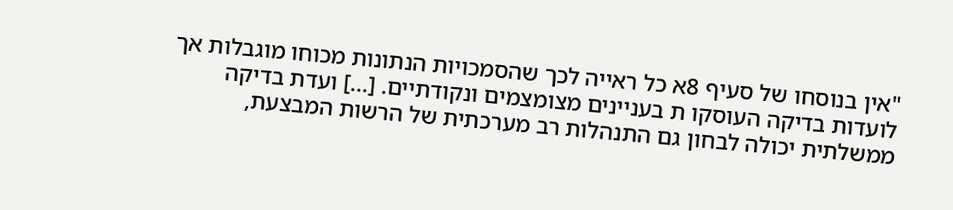"אין בנוסחו של סעיף 8א כל ראייה לכך שהסמכויות הנתונות מכוחו מוגבלות אך לועדות בדיקה העוסקו ת בעניינים מצומצמים ונקודתיים. [...] ועדת בדיקה ממשלתית יכולה לבחון גם התנהלות רב מערכתית של הרשות המבצעת,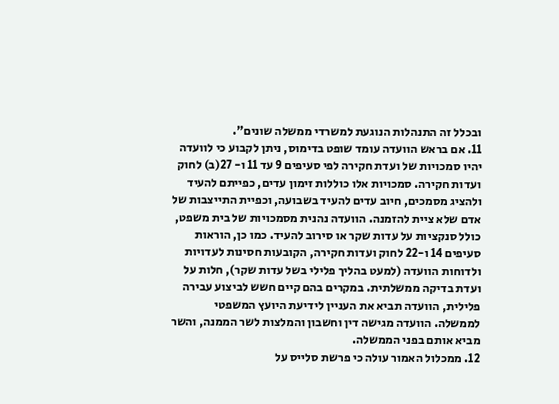ובכלל זה התנהלות הנוגעת למשרדי ממשלה שונים".
11. אם בראש הוועדה עומד שופט בדימוס, ניתן לקבוע כי לוועדה יהיו סמכויות של ועדת חקירה לפי סעיפים 9 עד 11 ו- 27(ב) לחוק ועדות חקירה. סמכויות אלו כוללות זימון עדים, כפייתם להעיד ולהציג מסמכים, חיוב עדים להעיד בשבועה, וכפיית התייצבות של אדם שלא ציית להזמנה. הוועדה נהנית מסמכויות של בית משפט, כולל סנקציות על עדות שקר או סירוב להעיד. כמו כן, הוראות סעיפים 14 ו-22 לחוק ועדות חקירה, הקובעות חסינות לעדויות ולדוחות הוועדה (למעט בהליך פלילי בשל עדות שקר), חלות על ועדת בדיקה ממשלתית. במקרים בהם קיים חשש לביצוע עבירה פלילית, הוועדה תביא את העניין לידיעת היועץ המשפטי לממשלה. הוועדה מגישה דין וחשבון והמלצות לשר הממנה, והשר מביא אותם בפני הממשלה.
12. ממכלול האמור עולה כי פרשת סלייס על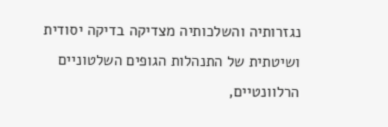נגזרותיה והשלכותיה מצדיקה בדיקה יסודית ושיטתית של התנהלות הגופים השלטוניים הרלוונטיים,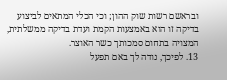ובראשם רשות שוק ההון; וכי הכלי המתאים לביצוע בדיקה זו הוא באמצעות הקמת ועדת בדיקה ממשלתית, המצויה בתחום סמכותך כשר האוצר.
13. לפיכך, נודה לך באם תפעל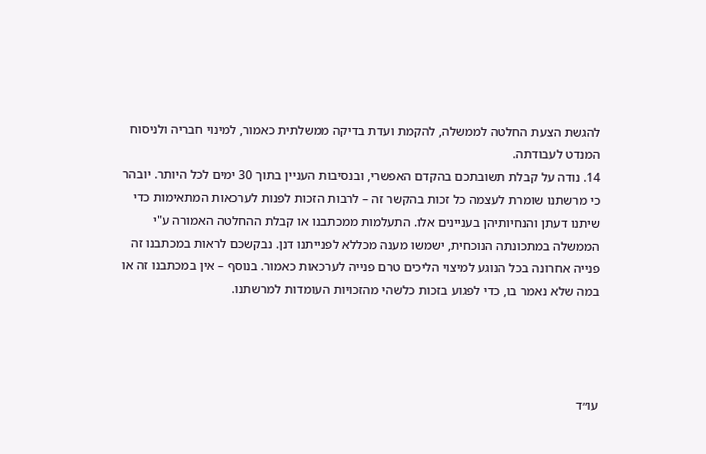להגשת הצעת החלטה לממשלה, להקמת ועדת בדיקה ממשלתית כאמור, למינוי חבריה ולניסוח המנדט לעבודתה.
14. נודה על קבלת תשובתכם בהקדם האפשרי, ובנסיבות העניין בתוך 30 ימים לכל היותר. יובהר כי מרשתנו שומרת לעצמה כל זכות בהקשר זה – לרבות הזכות לפנות לערכאות המתאימות כדי שיתנו דעתן והנחיותיהן בעניינים אלו. התעלמות ממכתבנו או קבלת ההחלטה האמורה ע"י הממשלה במתכונתה הנוכחית, ישמשו מענה מכללא לפנייתנו דנן. נבקשכם לראות במכתבנו זה פנייה אחרונה בכל הנוגע למיצוי הליכים טרם פנייה לערכאות כאמור. בנוסף – אין במכתבנו זה או במה שלא נאמר בו, כדי לפגוע בזכות כלשהי מהזכויות העומדות למרשתנו.




עו״ד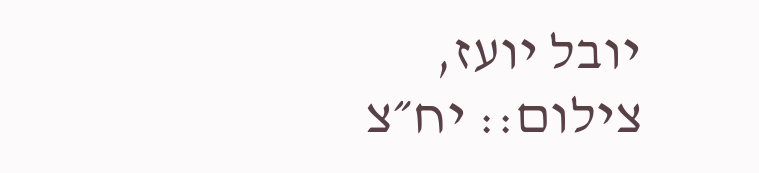יובל יועז, צילום:: יח״צ